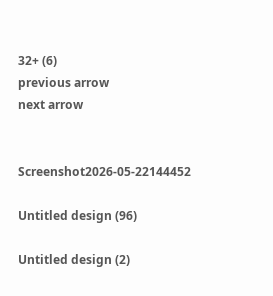32+ (6)
previous arrow
next arrow


Screenshot2026-05-22144452

Untitled design (96)

Untitled design (2)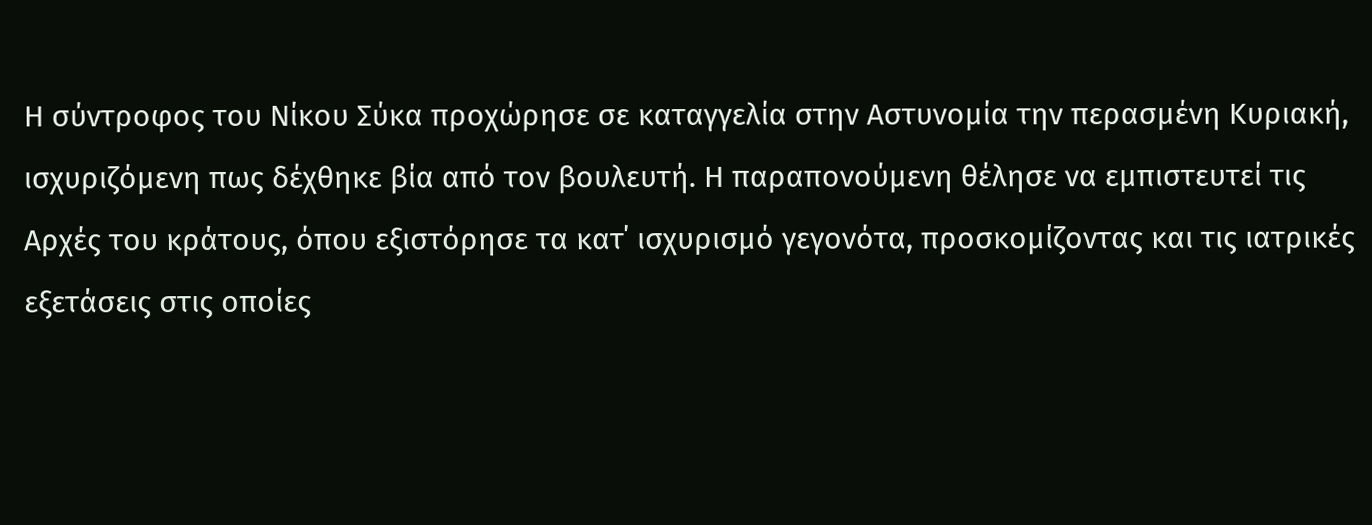Η σύντροφος του Νίκου Σύκα προχώρησε σε καταγγελία στην Αστυνομία την περασμένη Κυριακή, ισχυριζόμενη πως δέχθηκε βία από τον βουλευτή. Η παραπονούμενη θέλησε να εμπιστευτεί τις Αρχές του κράτους, όπου εξιστόρησε τα κατ΄ ισχυρισμό γεγονότα, προσκομίζοντας και τις ιατρικές εξετάσεις στις οποίες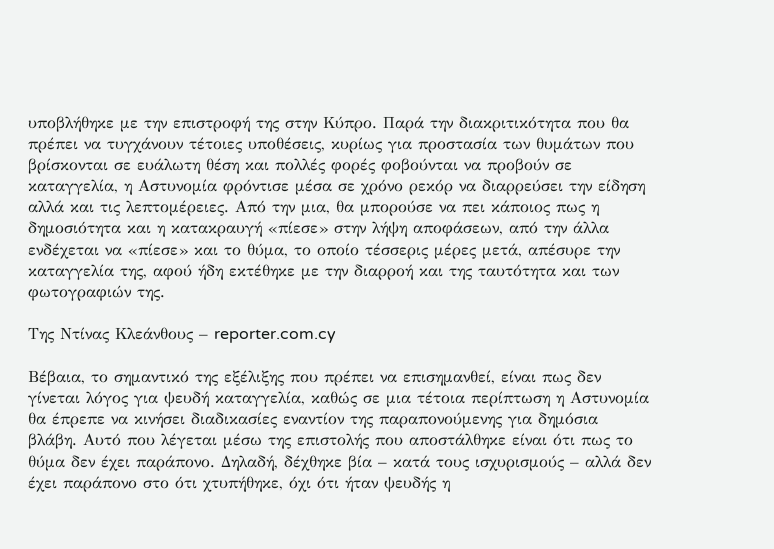υποβλήθηκε με την επιστροφή της στην Κύπρο. Παρά την διακριτικότητα που θα πρέπει να τυγχάνουν τέτοιες υποθέσεις, κυρίως για προστασία των θυμάτων που βρίσκονται σε ευάλωτη θέση και πολλές φορές φοβούνται να προβούν σε καταγγελία, η Αστυνομία φρόντισε μέσα σε χρόνο ρεκόρ να διαρρεύσει την είδηση αλλά και τις λεπτομέρειες. Από την μια, θα μπορούσε να πει κάποιος πως η δημοσιότητα και η κατακραυγή «πίεσε» στην λήψη αποφάσεων, από την άλλα ενδέχεται να «πίεσε» και το θύμα, το οποίο τέσσερις μέρες μετά, απέσυρε την καταγγελία της, αφού ήδη εκτέθηκε με την διαρροή και της ταυτότητα και των φωτογραφιών της.

Της Ντίνας Κλεάνθους – reporter.com.cy

Βέβαια, το σημαντικό της εξέλιξης που πρέπει να επισημανθεί, είναι πως δεν γίνεται λόγος για ψευδή καταγγελία, καθώς σε μια τέτοια περίπτωση η Αστυνομία θα έπρεπε να κινήσει διαδικασίες εναντίον της παραπονούμενης για δημόσια βλάβη. Αυτό που λέγεται μέσω της επιστολής που αποστάλθηκε είναι ότι πως το θύμα δεν έχει παράπονο. Δηλαδή, δέχθηκε βία – κατά τους ισχυρισμούς – αλλά δεν έχει παράπονο στο ότι χτυπήθηκε, όχι ότι ήταν ψευδής η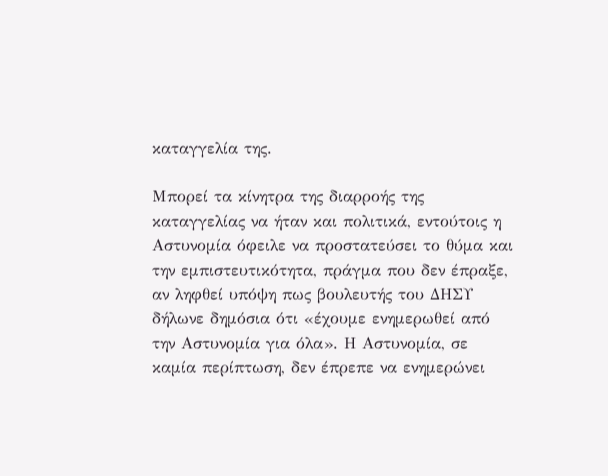καταγγελία της.

Μπορεί τα κίνητρα της διαρροής της καταγγελίας να ήταν και πολιτικά, εντούτοις η Αστυνομία όφειλε να προστατεύσει το θύμα και την εμπιστευτικότητα, πράγμα που δεν έπραξε, αν ληφθεί υπόψη πως βουλευτής του ΔΗΣΥ δήλωνε δημόσια ότι «έχουμε ενημερωθεί από την Αστυνομία για όλα». Η Αστυνομία, σε καμία περίπτωση, δεν έπρεπε να ενημερώνει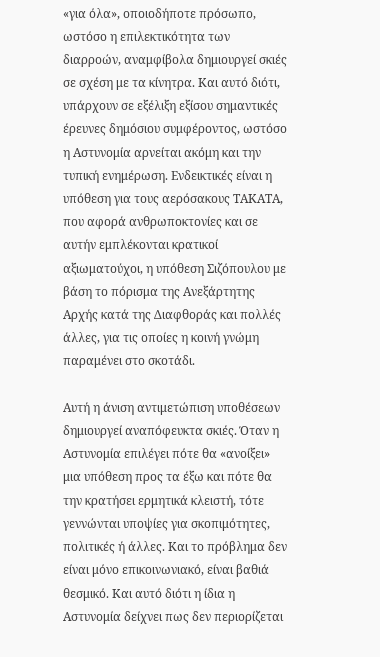«για όλα», οποιοδήποτε πρόσωπο, ωστόσο η επιλεκτικότητα των διαρροών, αναμφίβολα δημιουργεί σκιές σε σχέση με τα κίνητρα. Και αυτό διότι, υπάρχουν σε εξέλιξη εξίσου σημαντικές έρευνες δημόσιου συμφέροντος, ωστόσο η Αστυνομία αρνείται ακόμη και την τυπική ενημέρωση. Ενδεικτικές είναι η υπόθεση για τους αερόσακους ΤΑΚΑΤΑ, που αφορά ανθρωποκτονίες και σε αυτήν εμπλέκονται κρατικοί αξιωματούχοι, η υπόθεση Σιζόπουλου με βάση το πόρισμα της Ανεξάρτητης Αρχής κατά της Διαφθοράς και πολλές άλλες, για τις οποίες η κοινή γνώμη παραμένει στο σκοτάδι.

Αυτή η άνιση αντιμετώπιση υποθέσεων δημιουργεί αναπόφευκτα σκιές. Όταν η Αστυνομία επιλέγει πότε θα «ανοίξει» μια υπόθεση προς τα έξω και πότε θα την κρατήσει ερμητικά κλειστή, τότε γεννώνται υποψίες για σκοπιμότητες, πολιτικές ή άλλες. Και το πρόβλημα δεν είναι μόνο επικοινωνιακό, είναι βαθιά θεσμικό. Και αυτό διότι η ίδια η Αστυνομία δείχνει πως δεν περιορίζεται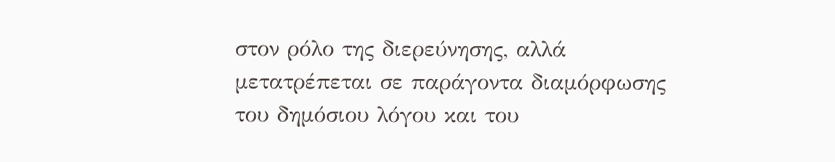στον ρόλο της διερεύνησης, αλλά μετατρέπεται σε παράγοντα διαμόρφωσης του δημόσιου λόγου και του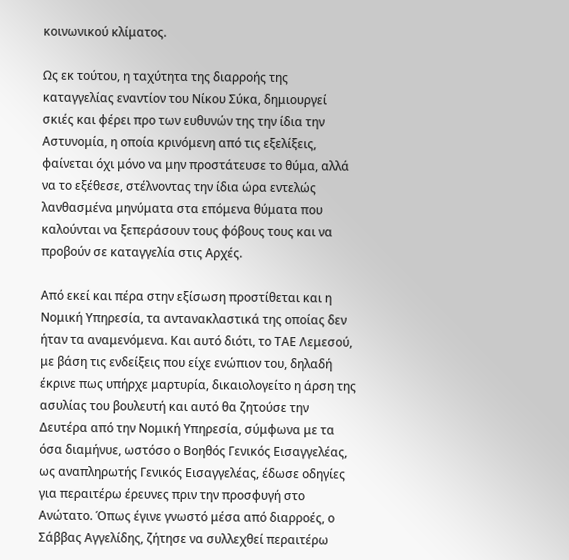κοινωνικού κλίματος.

Ως εκ τούτου, η ταχύτητα της διαρροής της καταγγελίας εναντίον του Νίκου Σύκα, δημιουργεί σκιές και φέρει προ των ευθυνών της την ίδια την Αστυνομία, η οποία κρινόμενη από τις εξελίξεις, φαίνεται όχι μόνο να μην προστάτευσε το θύμα, αλλά να το εξέθεσε, στέλνοντας την ίδια ώρα εντελώς λανθασμένα μηνύματα στα επόμενα θύματα που καλούνται να ξεπεράσουν τους φόβους τους και να προβούν σε καταγγελία στις Αρχές.

Από εκεί και πέρα στην εξίσωση προστίθεται και η Νομική Υπηρεσία, τα αντανακλαστικά της οποίας δεν ήταν τα αναμενόμενα. Και αυτό διότι, το ΤΑΕ Λεμεσού, με βάση τις ενδείξεις που είχε ενώπιον του, δηλαδή έκρινε πως υπήρχε μαρτυρία, δικαιολογείτο η άρση της ασυλίας του βουλευτή και αυτό θα ζητούσε την Δευτέρα από την Νομική Υπηρεσία, σύμφωνα με τα όσα διαμήνυε, ωστόσο ο Βοηθός Γενικός Εισαγγελέας, ως αναπληρωτής Γενικός Εισαγγελέας, έδωσε οδηγίες για περαιτέρω έρευνες πριν την προσφυγή στο Ανώτατο. Όπως έγινε γνωστό μέσα από διαρροές, ο Σάββας Αγγελίδης, ζήτησε να συλλεχθεί περαιτέρω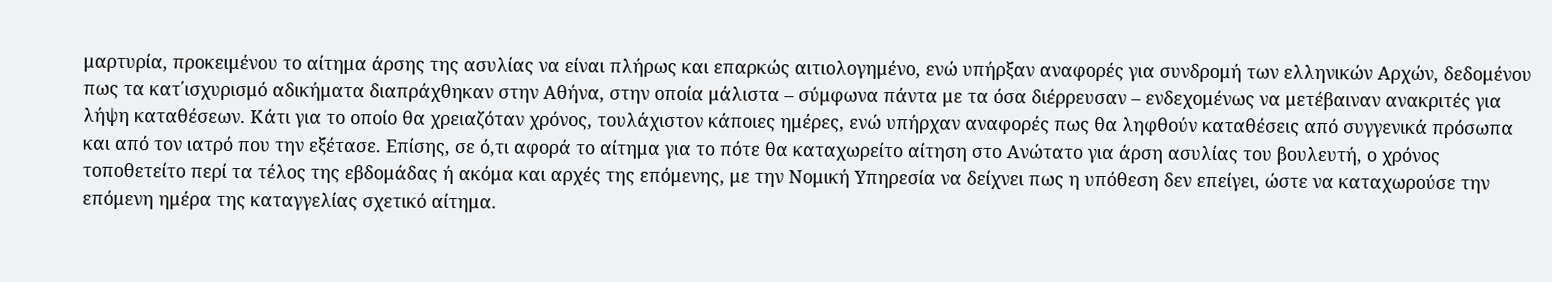μαρτυρία, προκειμένου το αίτημα άρσης της ασυλίας να είναι πλήρως και επαρκώς αιτιολογημένο, ενώ υπήρξαν αναφορές για συνδρομή των ελληνικών Αρχών, δεδομένου πως τα κατ΄ισχυρισμό αδικήματα διαπράχθηκαν στην Αθήνα, στην οποία μάλιστα – σύμφωνα πάντα με τα όσα διέρρευσαν – ενδεχομένως να μετέβαιναν ανακριτές για λήψη καταθέσεων. Κάτι για το οποίο θα χρειαζόταν χρόνος, τουλάχιστον κάποιες ημέρες, ενώ υπήρχαν αναφορές πως θα ληφθούν καταθέσεις από συγγενικά πρόσωπα και από τον ιατρό που την εξέτασε. Επίσης, σε ό,τι αφορά το αίτημα για το πότε θα καταχωρείτο αίτηση στο Ανώτατο για άρση ασυλίας του βουλευτή, ο χρόνος τοποθετείτο περί τα τέλος της εβδομάδας ή ακόμα και αρχές της επόμενης, με την Νομική Υπηρεσία να δείχνει πως η υπόθεση δεν επείγει, ώστε να καταχωρούσε την επόμενη ημέρα της καταγγελίας σχετικό αίτημα.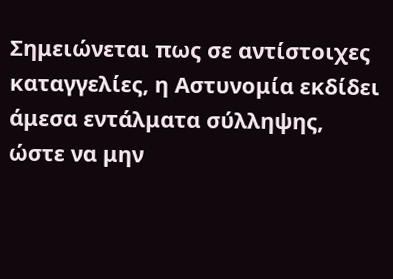Σημειώνεται πως σε αντίστοιχες καταγγελίες, η Αστυνομία εκδίδει άμεσα εντάλματα σύλληψης, ώστε να μην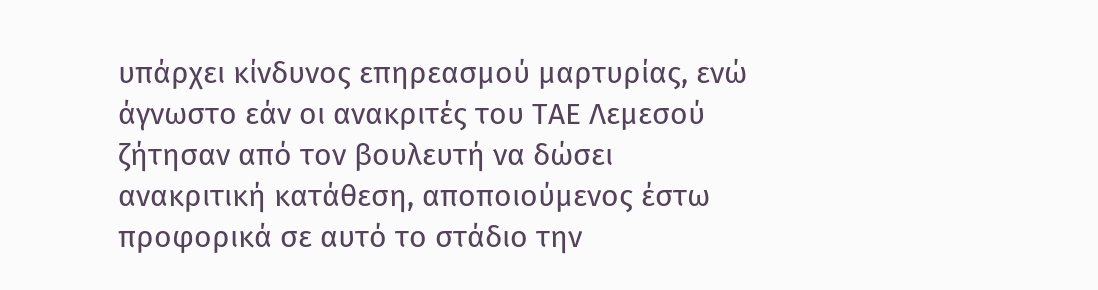υπάρχει κίνδυνος επηρεασμού μαρτυρίας, ενώ άγνωστο εάν οι ανακριτές του ΤΑΕ Λεμεσού ζήτησαν από τον βουλευτή να δώσει ανακριτική κατάθεση, αποποιούμενος έστω προφορικά σε αυτό το στάδιο την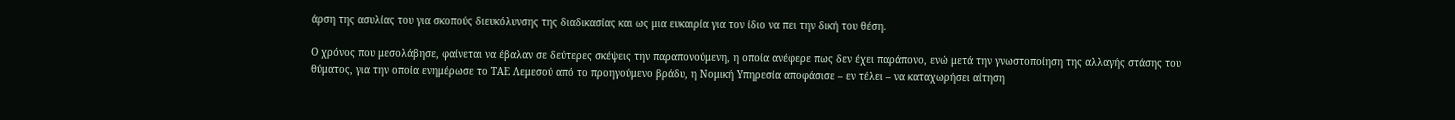άρση της ασυλίας του για σκοπούς διευκόλυνσης της διαδικασίας και ως μια ευκαιρία για τον ίδιο να πει την δική του θέση.

Ο χρόνος που μεσολάβησε, φαίνεται να έβαλαν σε δεύτερες σκέψεις την παραπονούμενη, η οποία ανέφερε πως δεν έχει παράπονο, ενώ μετά την γνωστοποίηση της αλλαγής στάσης του θύματος, για την οποία ενημέρωσε το ΤΑΕ Λεμεσού από το προηγούμενο βράδυ, η Νομική Υπηρεσία αποφάσισε – εν τέλει – να καταχωρήσει αίτηση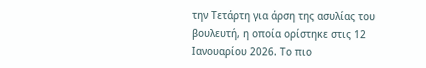την Τετάρτη για άρση της ασυλίας του βουλευτή, η οποία ορίστηκε στις 12 Ιανουαρίου 2026. Το πιο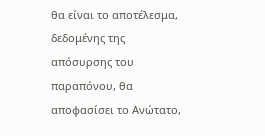θα είναι το αποτέλεσμα, δεδομένης της απόσυρσης του παραπόνου, θα αποφασίσει το Ανώτατο,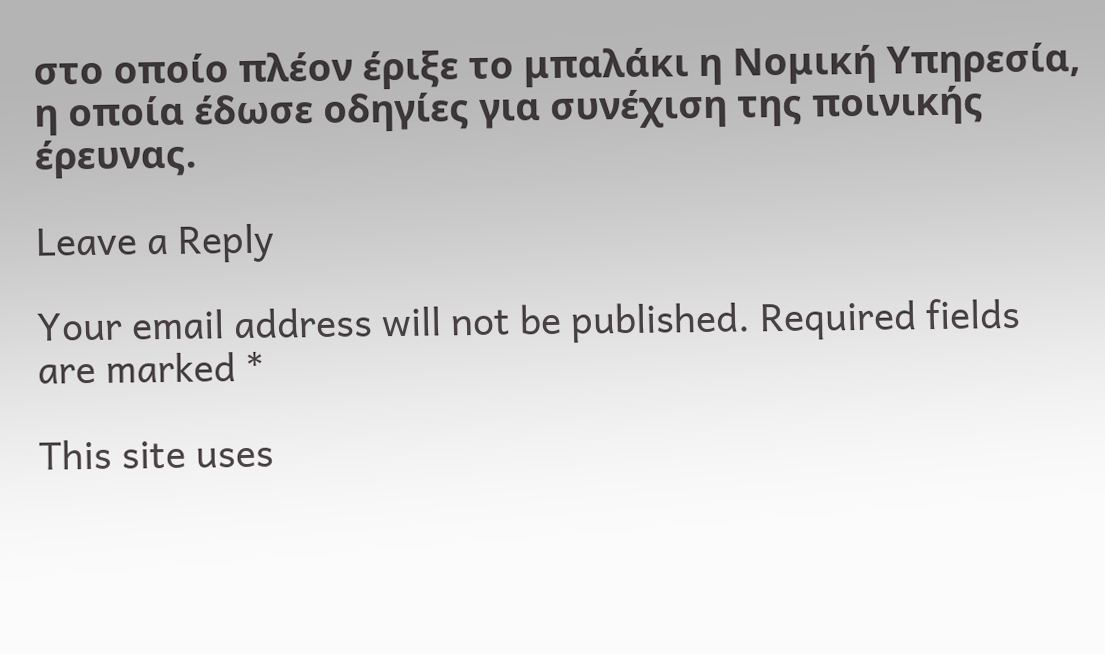στο οποίο πλέον έριξε το μπαλάκι η Νομική Υπηρεσία, η οποία έδωσε οδηγίες για συνέχιση της ποινικής έρευνας.

Leave a Reply

Your email address will not be published. Required fields are marked *

This site uses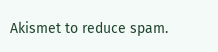Akismet to reduce spam.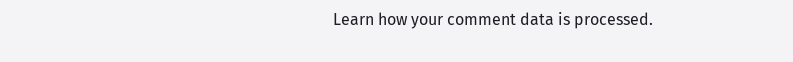Learn how your comment data is processed.